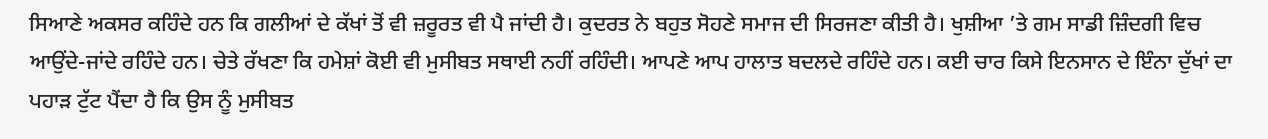ਸਿਆਣੇ ਅਕਸਰ ਕਹਿੰਦੇ ਹਨ ਕਿ ਗਲੀਆਂ ਦੇ ਕੱਖਾਂ ਤੋਂ ਵੀ ਜ਼ਰੂਰਤ ਵੀ ਪੈ ਜਾਂਦੀ ਹੈ। ਕੁਦਰਤ ਨੇ ਬਹੁਤ ਸੋਹਣੇ ਸਮਾਜ ਦੀ ਸਿਰਜਣਾ ਕੀਤੀ ਹੈ। ਖੁਸ਼ੀਆ ’ਤੇ ਗਮ ਸਾਡੀ ਜ਼ਿੰਦਗੀ ਵਿਚ ਆਉਂਦੇ-ਜਾਂਦੇ ਰਹਿੰਦੇ ਹਨ। ਚੇਤੇ ਰੱਖਣਾ ਕਿ ਹਮੇਸ਼ਾਂ ਕੋਈ ਵੀ ਮੁਸੀਬਤ ਸਥਾਈ ਨਹੀਂ ਰਹਿੰਦੀ। ਆਪਣੇ ਆਪ ਹਾਲਾਤ ਬਦਲਦੇ ਰਹਿੰਦੇ ਹਨ। ਕਈ ਚਾਰ ਕਿਸੇ ਇਨਸਾਨ ਦੇ ਇੰਨਾ ਦੁੱਖਾਂ ਦਾ ਪਹਾੜ ਟੁੱਟ ਪੈਂਦਾ ਹੈ ਕਿ ਉਸ ਨੂੰ ਮੁਸੀਬਤ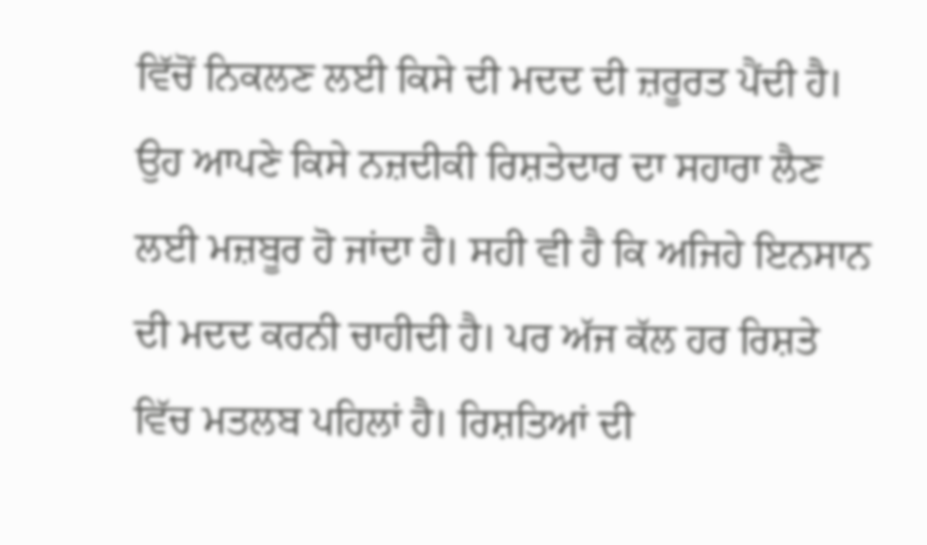ਵਿੱਚੋਂ ਨਿਕਲਣ ਲਈ ਕਿਸੇ ਦੀ ਮਦਦ ਦੀ ਜ਼ਰੂਰਤ ਪੈਂਦੀ ਹੈ। ਉਹ ਆਪਣੇ ਕਿਸੇ ਨਜ਼ਦੀਕੀ ਰਿਸ਼ਤੇਦਾਰ ਦਾ ਸਹਾਰਾ ਲੈਣ ਲਈ ਮਜ਼ਬੂਰ ਹੋ ਜਾਂਦਾ ਹੈ। ਸਹੀ ਵੀ ਹੈ ਕਿ ਅਜਿਹੇ ਇਨਸਾਨ ਦੀ ਮਦਦ ਕਰਨੀ ਚਾਹੀਦੀ ਹੈ। ਪਰ ਅੱਜ ਕੱਲ ਹਰ ਰਿਸ਼ਤੇ ਵਿੱਚ ਮਤਲਬ ਪਹਿਲਾਂ ਹੈ। ਰਿਸ਼ਤਿਆਂ ਦੀ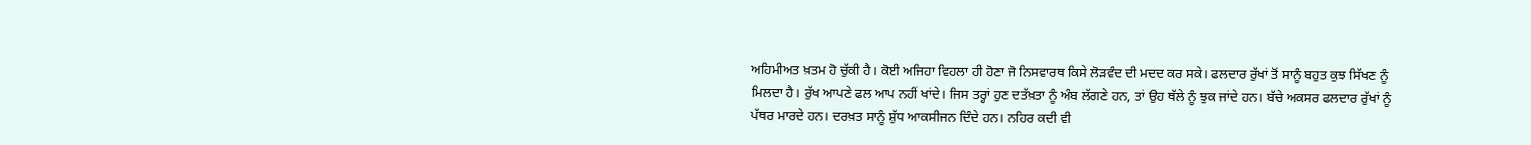ਅਹਿਮੀਅਤ ਖ਼ਤਮ ਹੋ ਚੁੱਕੀ ਹੈ। ਕੋਈ ਅਜਿਹਾ ਵਿਹਲਾ ਹੀ ਹੋਣਾ ਜੋ ਨਿਸਵਾਰਥ ਕਿਸੇ ਲੋੜਵੰਦ ਦੀ ਮਦਦ ਕਰ ਸਕੇ। ਫਲਦਾਰ ਰੁੱਖਾਂ ਤੋਂ ਸਾਨੂੰ ਬਹੁਤ ਕੁਝ ਸਿੱਖਣ ਨੂੰ ਮਿਲਦਾ ਹੈ। ਰੁੱਖ ਆਪਣੇ ਫਲ ਆਪ ਨਹੀਂ ਖਾਂਦੇ। ਜਿਸ ਤਰ੍ਹਾਂ ਹੁਣ ਦਤੱਖ਼ਤਾ ਨੂੰ ਅੰਬ ਲੱਗਣੇ ਹਨ, ਤਾਂ ਉਹ ਥੱਲੇ ਨੂੰ ਝੁਕ ਜਾਂਦੇ ਹਨ। ਬੱਚੇ ਅਕਸਰ ਫਲਦਾਰ ਰੁੱਖਾਂ ਨੂੰ ਪੱਥਰ ਮਾਰਦੇ ਹਨ। ਦਰਖ਼ਤ ਸਾਨੂੰ ਸ਼ੁੱਧ ਆਕਸੀਜਨ ਦਿੰਦੇ ਹਨ। ਨਹਿਰ ਕਦੀ ਵੀ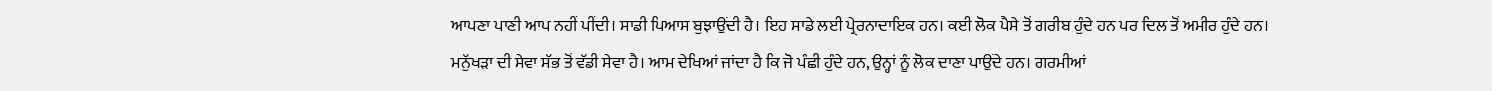ਆਪਣਾ ਪਾਣੀ ਆਪ ਨਹੀਂ ਪੀਂਦੀ। ਸਾਡੀ ਪਿਆਸ ਬੁਝਾਉਂਦੀ ਹੈ। ਇਹ ਸਾਡੇ ਲਈ ਪ੍ਰੇਰਨਾਦਾਇਕ ਹਨ। ਕਈ ਲੋਕ ਪੈਸੇ ਤੋਂ ਗਰੀਬ ਹੁੰਦੇ ਹਨ ਪਰ ਦਿਲ ਤੋਂ ਅਮੀਰ ਹੁੰਦੇ ਹਨ।
ਮਨੁੱਖੜਾ ਦੀ ਸੇਵਾ ਸੱਭ ਤੋਂ ਵੱਡੀ ਸੇਵਾ ਹੈ। ਆਮ ਦੇਖਿਆਂ ਜਾਂਦਾ ਹੈ ਕਿ ਜੋ ਪੰਛੀ ਹੁੰਦੇ ਹਨ, ਉਨ੍ਹਾਂ ਨੂੰ ਲੋਕ ਦਾਣਾ ਪਾਉਂਦੇ ਹਨ। ਗਰਮੀਆਂ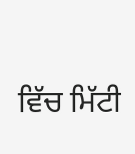ਵਿੱਚ ਮਿੱਟੀ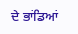ਦੇ ਭਾਂਡਿਆਂ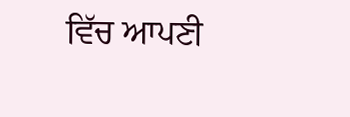ਵਿੱਚ ਆਪਣੀ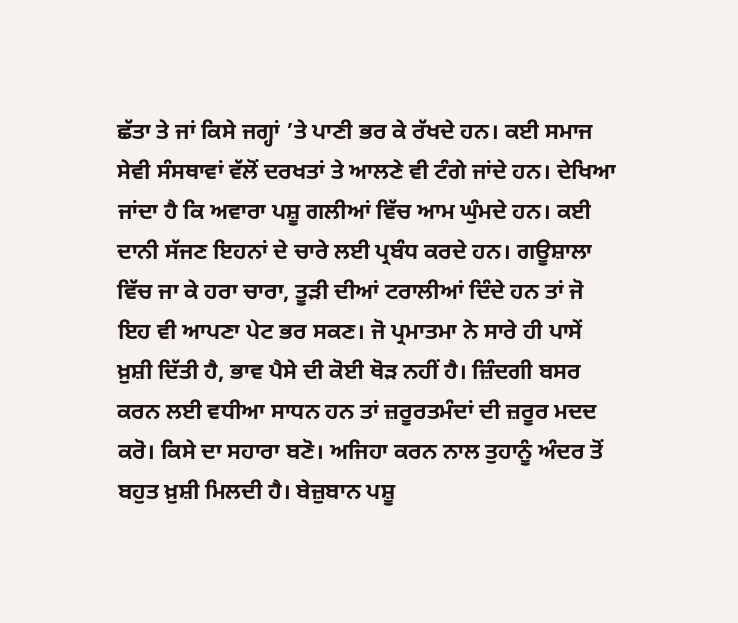ਛੱਤਾ ਤੇ ਜਾਂ ਕਿਸੇ ਜਗ੍ਹਾਂ ’ਤੇ ਪਾਣੀ ਭਰ ਕੇ ਰੱਖਦੇ ਹਨ। ਕਈ ਸਮਾਜ ਸੇਵੀ ਸੰਸਥਾਵਾਂ ਵੱਲੋਂ ਦਰਖਤਾਂ ਤੇ ਆਲਣੇ ਵੀ ਟੰਗੇ ਜਾਂਦੇ ਹਨ। ਦੇਖਿਆ ਜਾਂਦਾ ਹੈ ਕਿ ਅਵਾਰਾ ਪਸ਼ੂ ਗਲੀਆਂ ਵਿੱਚ ਆਮ ਘੁੰਮਦੇ ਹਨ। ਕਈ ਦਾਨੀ ਸੱਜਣ ਇਹਨਾਂ ਦੇ ਚਾਰੇ ਲਈ ਪ੍ਰਬੰਧ ਕਰਦੇ ਹਨ। ਗਊਸ਼ਾਲਾ ਵਿੱਚ ਜਾ ਕੇ ਹਰਾ ਚਾਰਾ, ਤੂੜੀ ਦੀਆਂ ਟਰਾਲੀਆਂ ਦਿੰਦੇ ਹਨ ਤਾਂ ਜੋ ਇਹ ਵੀ ਆਪਣਾ ਪੇਟ ਭਰ ਸਕਣ। ਜੋ ਪ੍ਰਮਾਤਮਾ ਨੇ ਸਾਰੇ ਹੀ ਪਾਸੇਂ ਖ਼ੁਸ਼ੀ ਦਿੱਤੀ ਹੈ, ਭਾਵ ਪੈਸੇ ਦੀ ਕੋਈ ਥੋੜ ਨਹੀਂ ਹੈ। ਜ਼ਿੰਦਗੀ ਬਸਰ ਕਰਨ ਲਈ ਵਧੀਆ ਸਾਧਨ ਹਨ ਤਾਂ ਜ਼ਰੂਰਤਮੰਦਾਂ ਦੀ ਜ਼ਰੂਰ ਮਦਦ ਕਰੋ। ਕਿਸੇ ਦਾ ਸਹਾਰਾ ਬਣੋ। ਅਜਿਹਾ ਕਰਨ ਨਾਲ ਤੁਹਾਨੂੰ ਅੰਦਰ ਤੋਂ ਬਹੁਤ ਖ਼ੁਸ਼ੀ ਮਿਲਦੀ ਹੈ। ਬੇਜ਼ੁਬਾਨ ਪਸ਼ੂ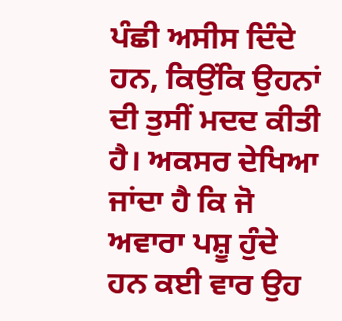ਪੰਛੀ ਅਸੀਸ ਦਿੰਦੇ ਹਨ, ਕਿਉਂਕਿ ਉਹਨਾਂ ਦੀ ਤੁਸੀਂ ਮਦਦ ਕੀਤੀ ਹੈ। ਅਕਸਰ ਦੇਖਿਆ ਜਾਂਦਾ ਹੈ ਕਿ ਜੋ ਅਵਾਰਾ ਪਸ਼ੂ ਹੁੰਦੇ ਹਨ ਕਈ ਵਾਰ ਉਹ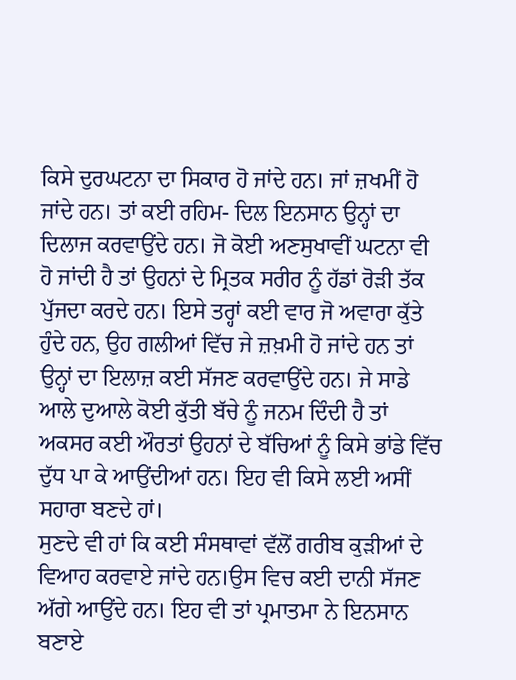ਕਿਸੇ ਦੁਰਘਟਨਾ ਦਾ ਸਿਕਾਰ ਹੋ ਜਾਂਦੇ ਹਨ। ਜਾਂ ਜ਼ਖਮੀਂ ਹੋ ਜਾਂਦੇ ਹਨ। ਤਾਂ ਕਈ ਰਹਿਮ- ਦਿਲ ਇਨਸਾਨ ਉਨ੍ਹਾਂ ਦਾ ਦਿਲਾਜ ਕਰਵਾਉਂਦੇ ਹਨ। ਜੋ ਕੋਈ ਅਣਸੁਖਾਵੀਂ ਘਟਨਾ ਵੀ ਹੋ ਜਾਂਦੀ ਹੈ ਤਾਂ ਉਹਨਾਂ ਦੇ ਮ੍ਰਿਤਕ ਸਰੀਰ ਨੂੰ ਹੱਡਾਂ ਰੋੜੀ ਤੱਕ ਪੁੱਜਦਾ ਕਰਦੇ ਹਨ। ਇਸੇ ਤਰ੍ਹਾਂ ਕਈ ਵਾਰ ਜੋ ਅਵਾਰਾ ਕੁੱਤੇ ਹੁੰਦੇ ਹਨ, ਉਹ ਗਲੀਆਂ ਵਿੱਚ ਜੇ ਜ਼ਖ਼ਮੀ ਹੋ ਜਾਂਦੇ ਹਨ ਤਾਂ ਉਨ੍ਹਾਂ ਦਾ ਇਲਾਜ਼ ਕਈ ਸੱਜਣ ਕਰਵਾਉਂਦੇ ਹਨ। ਜੇ ਸਾਡੇ ਆਲੇ ਦੁਆਲੇ ਕੋਈ ਕੁੱਤੀ ਬੱਚੇ ਨੂੰ ਜਨਮ ਦਿੰਦੀ ਹੈ ਤਾਂ ਅਕਸਰ ਕਈ ਔਰਤਾਂ ਉਹਨਾਂ ਦੇ ਬੱਚਿਆਂ ਨੂੰ ਕਿਸੇ ਭਾਂਡੇ ਵਿੱਚ ਦੁੱਧ ਪਾ ਕੇ ਆਉਂਦੀਆਂ ਹਨ। ਇਹ ਵੀ ਕਿਸੇ ਲਈ ਅਸੀਂ ਸਹਾਰਾ ਬਣਦੇ ਹਾਂ।
ਸੁਣਦੇ ਵੀ ਹਾਂ ਕਿ ਕਈ ਸੰਸਥਾਵਾਂ ਵੱਲੋਂ ਗਰੀਬ ਕੁੜੀਆਂ ਦੇ ਵਿਆਹ ਕਰਵਾਏ ਜਾਂਦੇ ਹਨ।ਉਸ ਵਿਚ ਕਈ ਦਾਨੀ ਸੱਜਣ ਅੱਗੇ ਆਉਂਦੇ ਹਨ। ਇਹ ਵੀ ਤਾਂ ਪ੍ਰਮਾਤਮਾ ਨੇ ਇਨਸਾਨ ਬਣਾਏ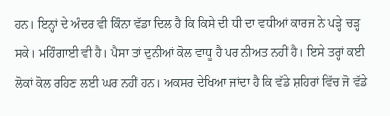ਹਨ। ਇਨ੍ਹਾਂ ਦੇ ਅੰਦਰ ਵੀ ਕਿੰਨਾ ਵੱਡਾ ਦਿਲ ਹੈ ਕਿ ਕਿਸੇ ਦੀ ਧੀ ਦਾ ਵਧੀਆਂ ਕਾਰਜ ਨੇ ਪੜ੍ਹੇ ਚੜ੍ਹ ਸਕੇ। ਮਹਿੰਗਾਈ ਵੀ ਹੈ। ਪੈਸਾ ਤਾਂ ਦੁਨੀਆਂ ਕੋਲ ਵਾਧੂ ਹੈ ਪਰ ਨੀਅਤ ਨਹੀਂ ਹੈ। ਇਸੇ ਤਰ੍ਹਾਂ ਕਈ ਲੋਕਾਂ ਕੋਲ ਰਹਿਣ ਲਈ ਘਰ ਨਹੀਂ ਹਨ। ਅਕਸਰ ਦੇਖਿਆ ਜਾਂਦਾ ਹੈ ਕਿ ਵੱਡੇ ਸ਼ਹਿਰਾਂ ਵਿੱਚ ਜੋ ਵੱਡੇ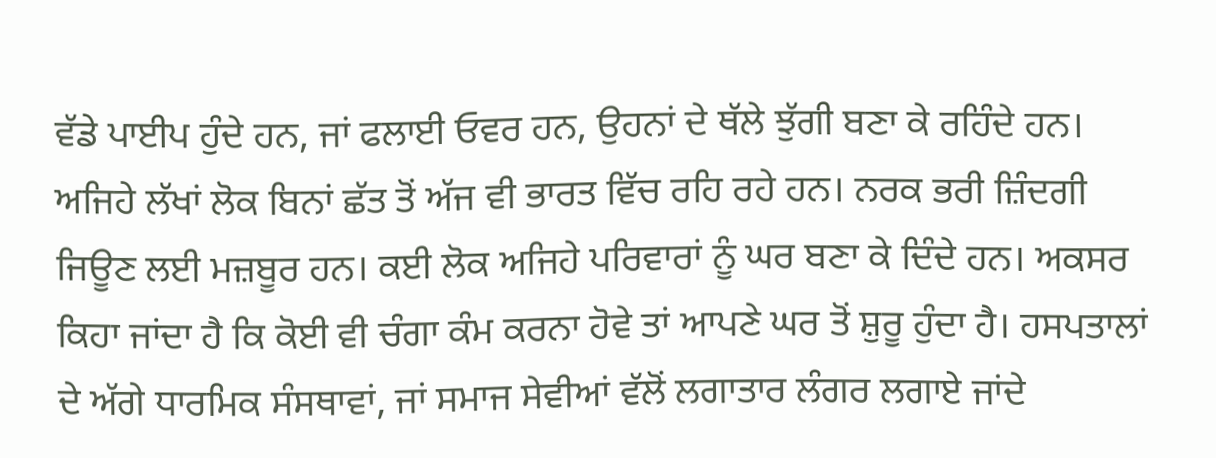ਵੱਡੇ ਪਾਈਪ ਹੁੰਦੇ ਹਨ, ਜਾਂ ਫਲਾਈ ਓਵਰ ਹਨ, ਉਹਨਾਂ ਦੇ ਥੱਲੇ ਝੁੱਗੀ ਬਣਾ ਕੇ ਰਹਿੰਦੇ ਹਨ। ਅਜਿਹੇ ਲੱਖਾਂ ਲੋਕ ਬਿਨਾਂ ਛੱਤ ਤੋਂ ਅੱਜ ਵੀ ਭਾਰਤ ਵਿੱਚ ਰਹਿ ਰਹੇ ਹਨ। ਨਰਕ ਭਰੀ ਜ਼ਿੰਦਗੀ ਜਿਊਣ ਲਈ ਮਜ਼ਬੂਰ ਹਨ। ਕਈ ਲੋਕ ਅਜਿਹੇ ਪਰਿਵਾਰਾਂ ਨੂੰ ਘਰ ਬਣਾ ਕੇ ਦਿੰਦੇ ਹਨ। ਅਕਸਰ ਕਿਹਾ ਜਾਂਦਾ ਹੈ ਕਿ ਕੋਈ ਵੀ ਚੰਗਾ ਕੰਮ ਕਰਨਾ ਹੋਵੇ ਤਾਂ ਆਪਣੇ ਘਰ ਤੋਂ ਸ਼ੁਰੂ ਹੁੰਦਾ ਹੈ। ਹਸਪਤਾਲਾਂ ਦੇ ਅੱਗੇ ਧਾਰਮਿਕ ਸੰਸਥਾਵਾਂ, ਜਾਂ ਸਮਾਜ ਸੇਵੀਆਂ ਵੱਲੋਂ ਲਗਾਤਾਰ ਲੰਗਰ ਲਗਾਏ ਜਾਂਦੇ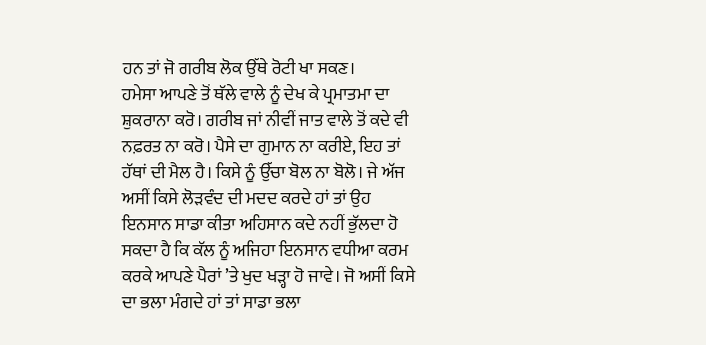ਹਨ ਤਾਂ ਜੋ ਗਰੀਬ ਲੋਕ ਉੱਥੇ ਰੋਟੀ ਖਾ ਸਕਣ।
ਹਮੇਸਾ ਆਪਣੇ ਤੋਂ ਥੱਲੇ ਵਾਲੇ ਨੂੰ ਦੇਖ ਕੇ ਪ੍ਰਮਾਤਮਾ ਦਾ ਸ਼ੁਕਰਾਨਾ ਕਰੋ। ਗਰੀਬ ਜਾਂ ਨੀਵੀਂ ਜਾਤ ਵਾਲੇ ਤੋਂ ਕਦੇ ਵੀ ਨਫ਼ਰਤ ਨਾ ਕਰੋ। ਪੈਸੇ ਦਾ ਗੁਮਾਨ ਨਾ ਕਰੀਏ, ਇਹ ਤਾਂ ਹੱਥਾਂ ਦੀ ਮੈਲ ਹੈ। ਕਿਸੇ ਨੂੰ ਉੱਚਾ ਬੋਲ ਨਾ ਬੋਲੋ। ਜੇ ਅੱਜ ਅਸੀਂ ਕਿਸੇ ਲੋੜਵੰਦ ਦੀ ਮਦਦ ਕਰਦੇ ਹਾਂ ਤਾਂ ਉਹ ਇਨਸਾਨ ਸਾਡਾ ਕੀਤਾ ਅਹਿਸਾਨ ਕਦੇ ਨਹੀਂ ਭੁੱਲਦਾ ਹੋ ਸਕਦਾ ਹੈ ਕਿ ਕੱਲ ਨੂੰ ਅਜਿਹਾ ਇਨਸਾਨ ਵਧੀਆ ਕਰਮ ਕਰਕੇ ਆਪਣੇ ਪੈਰਾਂ ’ਤੇ ਖੁਦ ਖੜ੍ਹਾ ਹੋ ਜਾਵੇ। ਜੋ ਅਸੀਂ ਕਿਸੇ ਦਾ ਭਲਾ ਮੰਗਦੇ ਹਾਂ ਤਾਂ ਸਾਡਾ ਭਲਾ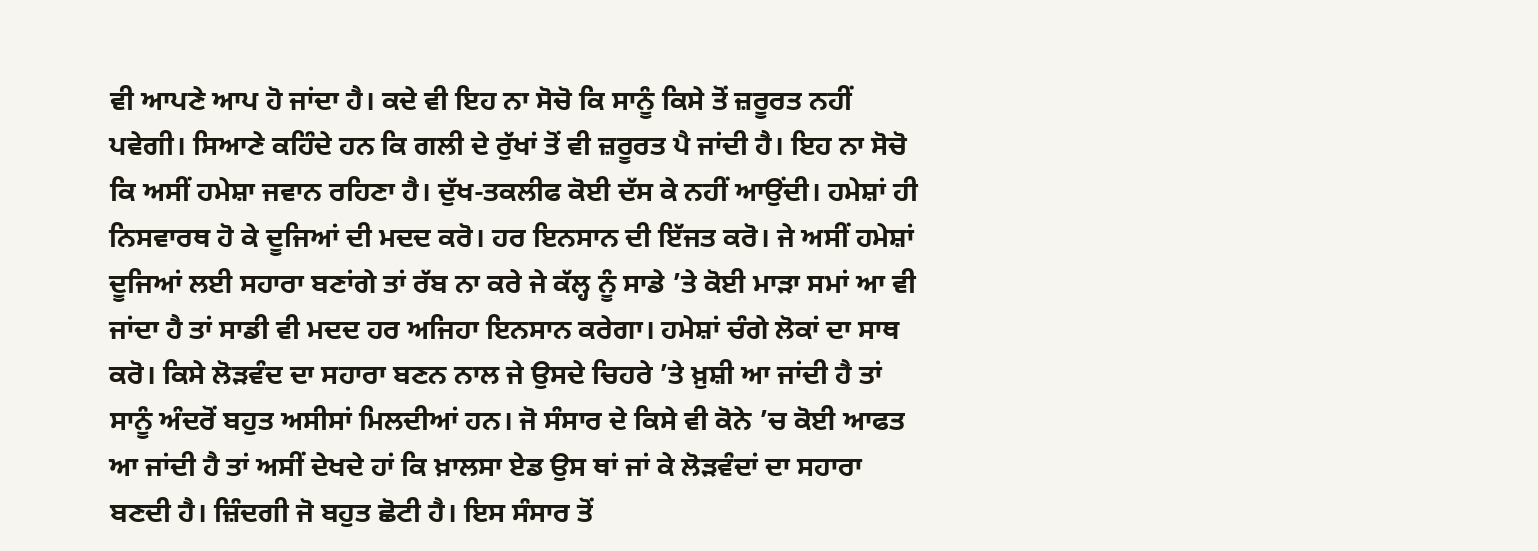ਵੀ ਆਪਣੇ ਆਪ ਹੋ ਜਾਂਦਾ ਹੈ। ਕਦੇ ਵੀ ਇਹ ਨਾ ਸੋਚੋ ਕਿ ਸਾਨੂੰ ਕਿਸੇ ਤੋਂ ਜ਼ਰੂਰਤ ਨਹੀਂ ਪਵੇਗੀ। ਸਿਆਣੇ ਕਹਿੰਦੇ ਹਨ ਕਿ ਗਲੀ ਦੇ ਰੁੱਖਾਂ ਤੋਂ ਵੀ ਜ਼ਰੂਰਤ ਪੈ ਜਾਂਦੀ ਹੈ। ਇਹ ਨਾ ਸੋਚੋ ਕਿ ਅਸੀਂ ਹਮੇਸ਼ਾ ਜਵਾਨ ਰਹਿਣਾ ਹੈ। ਦੁੱਖ-ਤਕਲੀਫ ਕੋਈ ਦੱਸ ਕੇ ਨਹੀਂ ਆਉਂਦੀ। ਹਮੇਸ਼ਾਂ ਹੀ ਨਿਸਵਾਰਥ ਹੋ ਕੇ ਦੂਜਿਆਂ ਦੀ ਮਦਦ ਕਰੋ। ਹਰ ਇਨਸਾਨ ਦੀ ਇੱਜਤ ਕਰੋ। ਜੇ ਅਸੀਂ ਹਮੇਸ਼ਾਂ ਦੂਜਿਆਂ ਲਈ ਸਹਾਰਾ ਬਣਾਂਗੇ ਤਾਂ ਰੱਬ ਨਾ ਕਰੇ ਜੇ ਕੱਲ੍ਹ ਨੂੰ ਸਾਡੇ ’ਤੇ ਕੋਈ ਮਾੜਾ ਸਮਾਂ ਆ ਵੀ ਜਾਂਦਾ ਹੈ ਤਾਂ ਸਾਡੀ ਵੀ ਮਦਦ ਹਰ ਅਜਿਹਾ ਇਨਸਾਨ ਕਰੇਗਾ। ਹਮੇਸ਼ਾਂ ਚੰਗੇ ਲੋਕਾਂ ਦਾ ਸਾਥ ਕਰੋ। ਕਿਸੇ ਲੋੜਵੰਦ ਦਾ ਸਹਾਰਾ ਬਣਨ ਨਾਲ ਜੇ ਉਸਦੇ ਚਿਹਰੇ ’ਤੇ ਖ਼ੁਸ਼ੀ ਆ ਜਾਂਦੀ ਹੈ ਤਾਂ ਸਾਨੂੰ ਅੰਦਰੋਂ ਬਹੁਤ ਅਸੀਸਾਂ ਮਿਲਦੀਆਂ ਹਨ। ਜੋ ਸੰਸਾਰ ਦੇ ਕਿਸੇ ਵੀ ਕੋਨੇ ’ਚ ਕੋਈ ਆਫਤ ਆ ਜਾਂਦੀ ਹੈ ਤਾਂ ਅਸੀਂ ਦੇਖਦੇ ਹਾਂ ਕਿ ਖ਼ਾਲਸਾ ਏਡ ਉਸ ਥਾਂ ਜਾਂ ਕੇ ਲੋੜਵੰਦਾਂ ਦਾ ਸਹਾਰਾ ਬਣਦੀ ਹੈ। ਜ਼ਿੰਦਗੀ ਜੋ ਬਹੁਤ ਛੋਟੀ ਹੈ। ਇਸ ਸੰਸਾਰ ਤੋਂ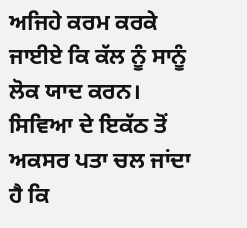ਅਜਿਹੇ ਕਰਮ ਕਰਕੇ ਜਾਈਏ ਕਿ ਕੱਲ ਨੂੰ ਸਾਨੂੰ ਲੋਕ ਯਾਦ ਕਰਨ। ਸਿਵਿਆ ਦੇ ਇਕੱਠ ਤੋਂ ਅਕਸਰ ਪਤਾ ਚਲ ਜਾਂਦਾ ਹੈ ਕਿ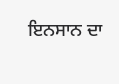ਇਨਸਾਨ ਦਾ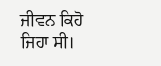ਜੀਵਨ ਕਿਹੋ ਜਿਹਾ ਸੀ।